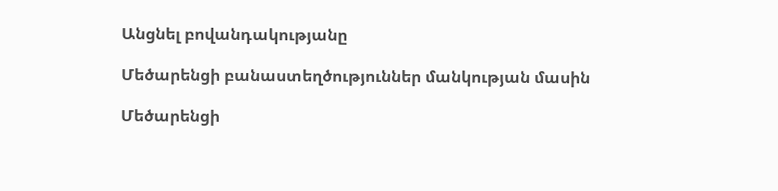Անցնել բովանդակությանը

Մեծարենցի բանաստեղծություններ մանկության մասին

Մեծարենցի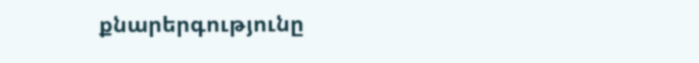քնարերգությունը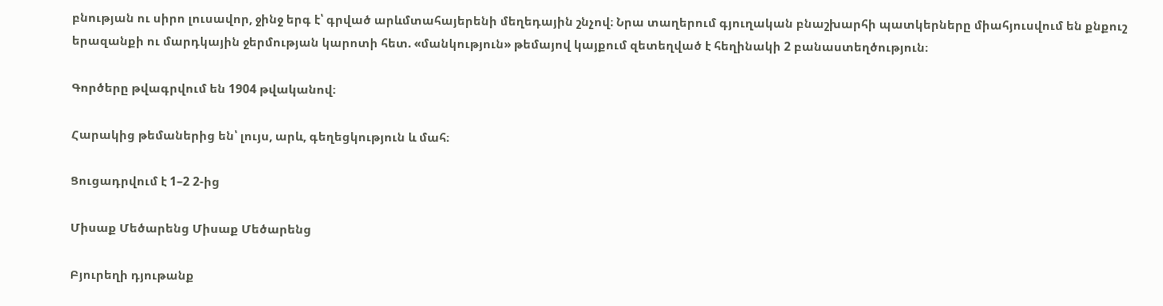բնության ու սիրո լուսավոր, ջինջ երգ է՝ գրված արևմտահայերենի մեղեդային շնչով։ Նրա տաղերում գյուղական բնաշխարհի պատկերները միահյուսվում են քնքուշ երազանքի ու մարդկային ջերմության կարոտի հետ. «մանկություն» թեմայով կայքում զետեղված է հեղինակի 2 բանաստեղծություն։

Գործերը թվագրվում են 1904 թվականով։

Հարակից թեմաներից են՝ լույս, արև, գեղեցկություն և մահ։

Ցուցադրվում է 1–2 2-ից

Միսաք Մեծարենց Միսաք Մեծարենց

Բյուրեղի դյութանք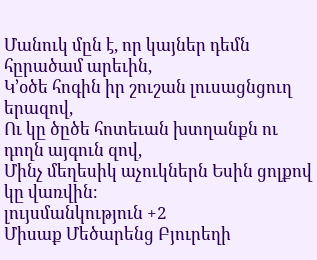Մանուկ մըն է, որ կայներ դեմն հըրածամ արեւին,
Կ՚օծե հոգին իր շուշան լուսացնցուղ երազով,
Ու կը ծըծե հոտեւան խտղանքն ու դողն այգուն զով,
Մինչ մեղեսիկ աչուկներն Եսին ցոլքով կը վառվին։
լույսմանկություն +2
Միսաք Մեծարենց Բյուրեղի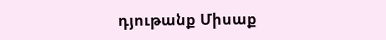դյութանք Միսաք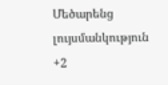Մեծարենց լույսմանկություն +2